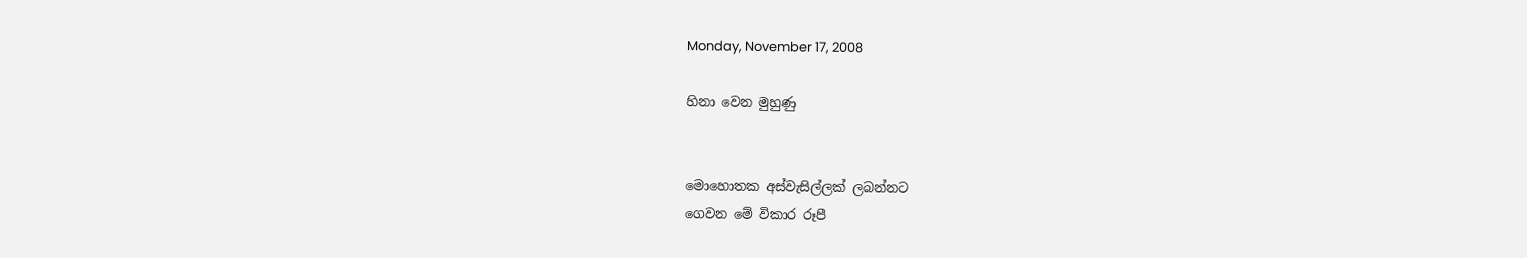Monday, November 17, 2008

හිනා වෙන මුහුණු


මොහොතක අස්වැසිල්ලක් ලබන්නට
ගෙවන මේ විකාර රූපී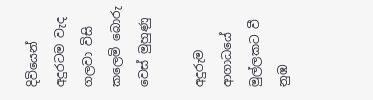දිවියෙන්
අදුරටම වැද
ගලවා විසි කලෙමි බොරු
වෙස් මුහුණු

අදුරුම ආගාධයේ
මුල්ලකට වී නුඹ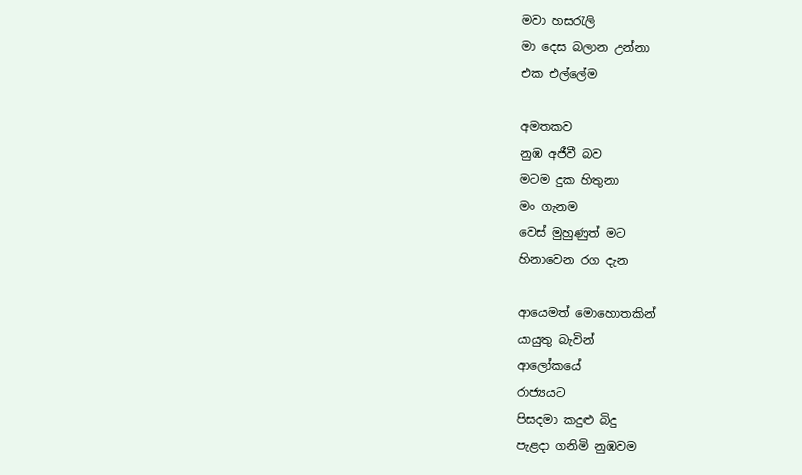මවා හසරැලි
මා දෙස බලාන උන්නා
එක එල්ලේම

අමතකව
නුඹ අජීවී බව
මටම දුක හිතුනා
මං ගැනම
වෙස් මුහුණුත් මට
හිනාවෙන රග දැන

ආයෙමත් මොහොතකින්
යායුතු බැවින්
ආලෝකයේ
රාජ්‍යයට
පිසදමා කදුළු බිදු
පැළදා ගනිමි නුඹවම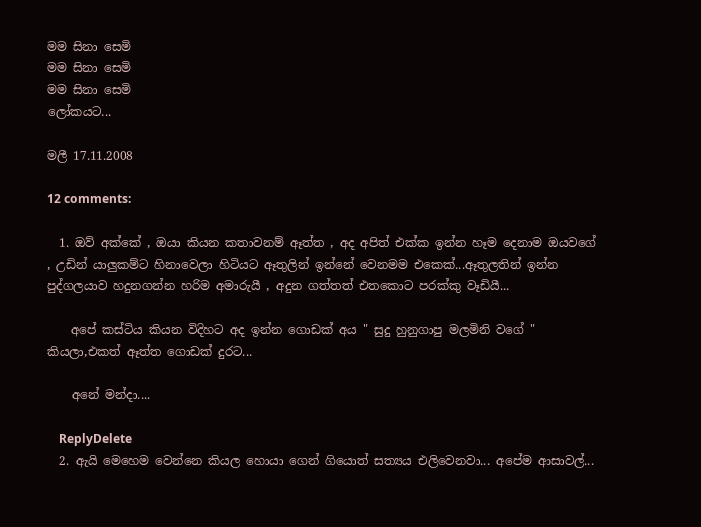මම සිනා සෙමි
මම සිනා සෙමි
මම සිනා සෙමි
ලෝකයට...

මලී 17.11.2008

12 comments:

  1. ඔව් අක්කේ , ඔයා කියන කතාවනම් ඈත්ත , අද අපිත් එක්ක ඉන්න හෑම දෙනාම ඔයවගේ , උඩින් යාලුකම්ට හිනාවෙලා හිටියට ඈතුලින් ඉන්නේ වෙනමම එකෙක්...ඈතුලතින් ඉන්න පුද්ගලයාව හදුනගන්න හරිම අමාරුයී , අදුන ගත්තත් එතකොට පරක්කු වෑඩියී...

    අපේ කස්ටිය කියන විදිහට අද ඉන්න ගොඩක් අය " සුදු හුනුගාපු මලමිනි වගේ " කියලා,එකත් ඈත්ත ගොඩක් දුරට...

    අනේ මන්දා....

    ReplyDelete
  2. ඇයි මෙහෙම වෙන්නෙ කියල හොයා ගෙන් ගියොත් සත්‍යය එලිවෙනවා... අපේම ආසාවල්...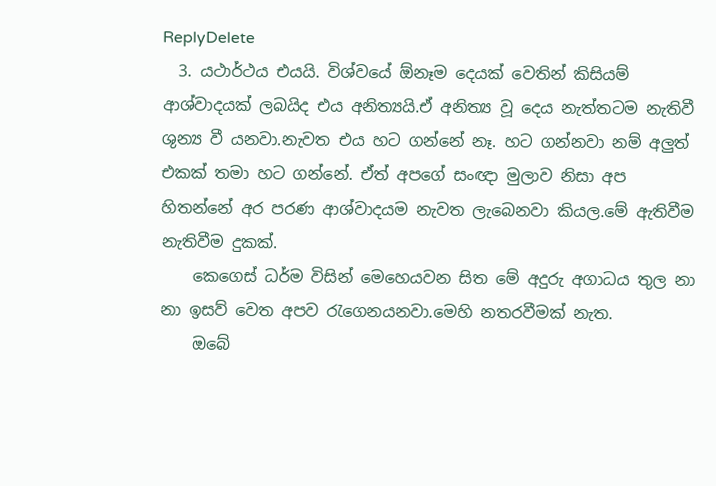ReplyDelete
  3. යථාර්ථය එයයි. විශ්වයේ ඕනෑම දෙයක් වෙතින් කිසියම් ආශ්වාදයක් ලබයිද එය අනිත්‍යයි.ඒ අනිත්‍ය වූ දෙය නැත්තටම නැතිවී ශුන්‍ය වී යනවා.නැවත එය හට ගන්නේ නෑ. හට ගන්නවා නම් අලුත් එකක් තමා හට ගන්නේ. ඒත් අපගේ සංඥා මුලාව නිසා අප හිතන්නේ අර පරණ ආශ්වාදයම නැවත ලැබෙනවා කියල.මේ ඇතිවීම නැතිවීම දුකක්.
    කෙගෙස් ධර්ම විසින් මෙහෙයවන සිත මේ අදුරු අගාධය තුල නා නා ඉසව් වෙත අපව රැගෙනයනවා.මෙහි නතරවීමක් නැත.
    ඔබේ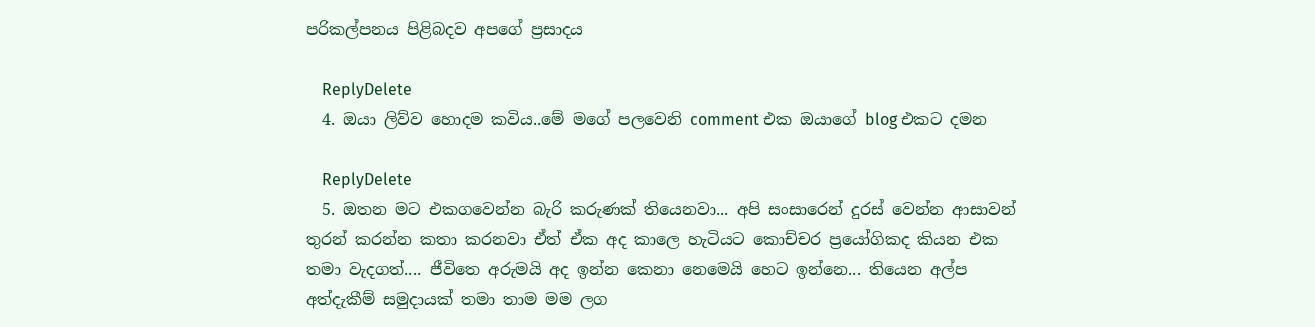පරිකල්පනය පිළිබදව අපගේ ප්‍රසාදය

    ReplyDelete
  4. ඔයා ලිව්ව හොදම කවිය..මේ මගේ පලවෙනි comment එක ඔයාගේ blog එකට දමන

    ReplyDelete
  5. ඔතන මට එකගවෙන්න බැරි කරුණක් තියෙනවා... අපි සංසාරෙන් දුරස් වෙන්න ආසාවන් තුරන් කරන්න කතා කරනවා ඒත් ඒක අද කාලෙ හැටියට කොච්චර ප්‍රයෝගිකද කියන එක තමා වැදගත්.... ජීවිතෙ අරුමයි අද ඉන්න කෙනා නෙමෙයි හෙට ඉන්නෙ... තියෙන අල්ප අත්දැකීම් සමුදායක් තමා තාම මම ලග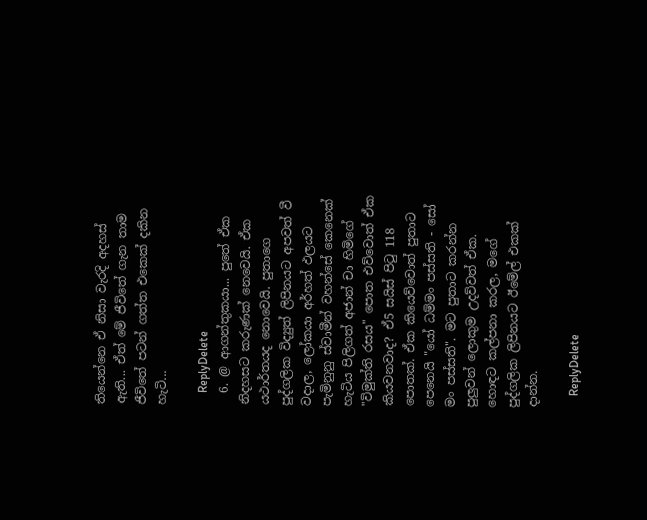තියෙන්නෙ ඒ නිසා වැරදි අදහස් ඇති... ඒත් මේ ජීවිතේ ගැන තාම ජීවිතේ පටන් ගත්ත එකෙක් දකින හැටි...

    ReplyDelete
  6. @ ආගන්තුකයා... පුතේ ඒක නිදහසට කරුණක් නෙවෙයි. ඒක යථාර්තයද නොවෙයි. පුතාගෙ පුද්ගලික විද්‍යුත් ලිපිනයට අපවත් වී වදාල, ලෝකයා අර්හත් ඵලයට පැමිනුනු ස්වාමීන් වහන්සේ කෙනෙක් හැටිය පිලිගත් අජාන් චා හිමිගේ "විමුක්ති රසය" පොත එව්වොත් ඒක කියවනවාද? ඒ5 සයිස් පිටු 118 පොතක්. ඒක කියෙව්වොත් පුතාට පෙනෙයි "යෝ ධම්මං පස්සති - සෝ මං පස්සති". මට පුතාට කරන්න පුලුවන් ලොකුම උදව්වත් ඒක. හොඳට කල්පනා කරල, මගේ පුද්ගලික ලිපිනයට ඊමේල් එකක් දාන්න.

    ReplyDelete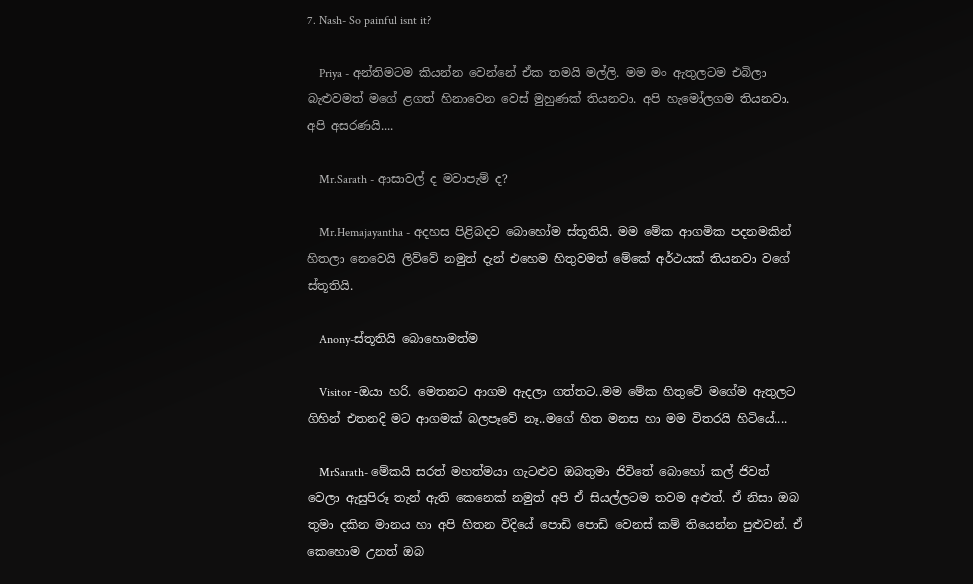7. Nash- So painful isnt it?

    Priya - අන්තිමටම කියන්න වෙන්නේ ඒක තමයි මල්ලි. මම මං ඇතුලටම එබිලා බැළුවමත් මගේ ළගත් හිනාවෙන වෙස් මුහුණක් තියනවා. අපි ‍හැමෝලගම තියනවා. අපි අසරණයි....

    Mr.Sarath - ආසාවල් ද මවාපැම් ද?

    Mr.Hemajayantha - අදහස පිළිබදව බොහෝම ස්තූතියි. මම මේක ආගමික පදනමකින් හිතලා නෙවෙයි ලිව්වේ නමුත් දැන් එහෙම හිතුවමත් මේකේ අර්ථයක් තියනවා වගේ ස්තූතියි.

    Anony-ස්තූතියි බොහොමත්ම

    Visitor -ඔයා හරි. මෙතනට ආගම ඇදලා ගත්තට..මම මේක හිතුවේ මගේම ඇතුලට ගිහින් එතනදි මට ආගමක් බලපෑවේ නෑ..මගේ හිත මනස හා මම විතරයි හිටියේ....

    MrSarath- මේකයි සරත් මහත්මයා ගැටළුව ඔබතුමා ජි‍විතේ බොහෝ කල් ජිවත් වෙලා ඇසුපිරූ තැන් ඇති කෙනෙක් නමුත් අපි ඒ සියල්ලටම තවම අළුත්. ඒ නිසා‍ ඔබ තුමා දකින මානය හා අපි හිතන විදියේ පොඩි පොඩි වෙනස් කම් තියෙන්න පුළුවන්. ඒ කෙහොම උනත් ඔබ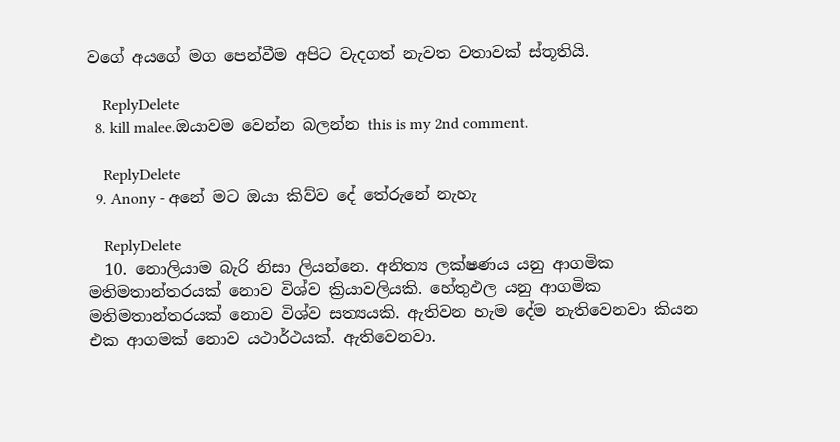වගේ අයගේ මග පෙන්වීම අපිට වැදගත් නැවත වතාවක් ස්තූතියි.

    ReplyDelete
  8. kill malee.ඔයාවම වෙන්න බලන්න this is my 2nd comment.

    ReplyDelete
  9. Anony - අනේ මට ඔයා කිව්ව දේ තේරුනේ නැහැ

    ReplyDelete
  10. නොලියාම බැරි නිසා ලියන්නෙ. අනිත්‍ය ලක්ෂණය යනු ආගමික මතිමතාන්තරයක් නොව විශ්ව ක්‍රියාවලියකි. හේතුඵල යනු ආගමික මතිමතාන්තරයක් නොව විශ්ව සත්‍යයකි. ඇතිවන හැම දේම නැතිවෙනවා කියන එක ආගමක් නොව යථාර්ථයක්. ඇතිවෙනවා.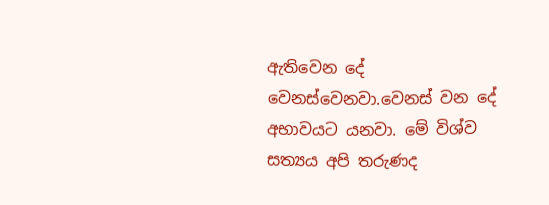ඇතිවෙන දේ වෙනස්වෙනවා.වෙනස් වන දේ අභාවයට යනවා. මේ විශ්ව සත්‍යය අපි තරුණද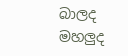බාලද මහලුද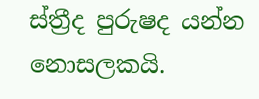ස්ත්‍රීද පුරුෂද යන්න නොසලකයි.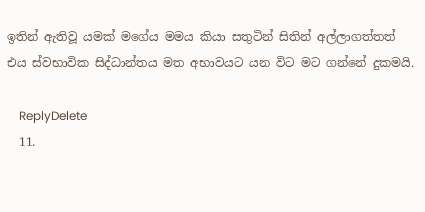ඉතින් ඇතිවූ යමක් මගේය මමය කියා සතුටින් සිතින් අල්ලාගත්තත් එය ස්වභාවික සිද්ධාන්තය මත අභාවයට යන විට මට ගන්නේ දුකමයි.

    ReplyDelete
  11.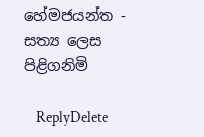හේමජයන්ත - සත්‍ය ලෙස පිළිගනිමි

    ReplyDelete